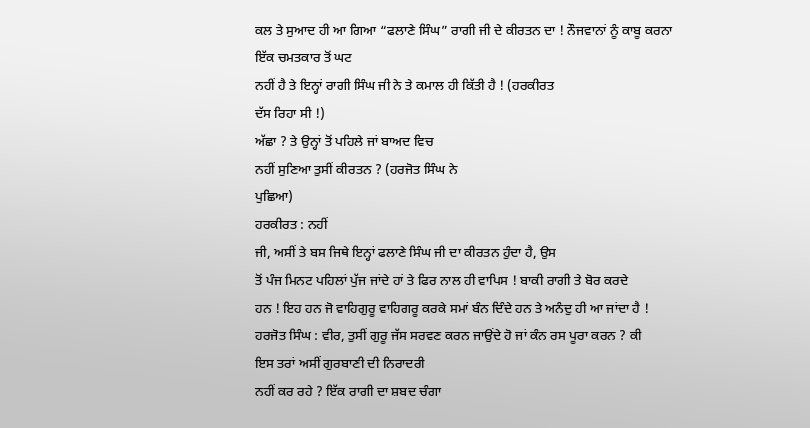ਕਲ ਤੇ ਸੁਆਦ ਹੀ ਆ ਗਿਆ “ਫਲਾਣੇ ਸਿੰਘ” ਰਾਗੀ ਜੀ ਦੇ ਕੀਰਤਨ ਦਾ ! ਨੌਜਵਾਨਾਂ ਨੂੰ ਕਾਬੂ ਕਰਨਾ
ਇੱਕ ਚਮਤਕਾਰ ਤੋਂ ਘਟ
ਨਹੀਂ ਹੈ ਤੇ ਇਨ੍ਹਾਂ ਰਾਗੀ ਸਿੰਘ ਜੀ ਨੇ ਤੇ ਕਮਾਲ ਹੀ ਕਿੱਤੀ ਹੈ ! (ਹਰਕੀਰਤ
ਦੱਸ ਰਿਹਾ ਸੀ !)
ਅੱਛਾ ? ਤੇ ਉਨ੍ਹਾਂ ਤੋਂ ਪਹਿਲੇ ਜਾਂ ਬਾਅਦ ਵਿਚ
ਨਹੀਂ ਸੁਣਿਆ ਤੁਸੀਂ ਕੀਰਤਨ ? (ਹਰਜੋਤ ਸਿੰਘ ਨੇ
ਪੁਛਿਆ)
ਹਰਕੀਰਤ : ਨਹੀਂ
ਜੀ, ਅਸੀਂ ਤੇ ਬਸ ਜਿਥੇ ਇਨ੍ਹਾਂ ਫਲਾਣੇ ਸਿੰਘ ਜੀ ਦਾ ਕੀਰਤਨ ਹੁੰਦਾ ਹੈ, ਉਸ
ਤੋਂ ਪੰਜ ਮਿਨਟ ਪਹਿਲਾਂ ਪੁੱਜ ਜਾਂਦੇ ਹਾਂ ਤੇ ਫਿਰ ਨਾਲ ਹੀ ਵਾਪਿਸ ! ਬਾਕੀ ਰਾਗੀ ਤੇ ਬੋਰ ਕਰਦੇ
ਹਨ ! ਇਹ ਹਨ ਜੋ ਵਾਹਿਗੁਰੂ ਵਾਹਿਗਰੂ ਕਰਕੇ ਸਮਾਂ ਬੰਨ ਦਿੰਦੇ ਹਨ ਤੇ ਅਨੰਦੁ ਹੀ ਆ ਜਾਂਦਾ ਹੈ !
ਹਰਜੋਤ ਸਿੰਘ : ਵੀਰ, ਤੁਸੀਂ ਗੁਰੂ ਜੱਸ ਸਰਵਣ ਕਰਨ ਜਾਉਂਦੇ ਹੋ ਜਾਂ ਕੰਨ ਰਸ ਪੂਰਾ ਕਰਨ ? ਕੀ
ਇਸ ਤਰਾਂ ਅਸੀਂ ਗੁਰਬਾਣੀ ਦੀ ਨਿਰਾਦਰੀ
ਨਹੀਂ ਕਰ ਰਹੇ ? ਇੱਕ ਰਾਗੀ ਦਾ ਸ਼ਬਦ ਚੰਗਾ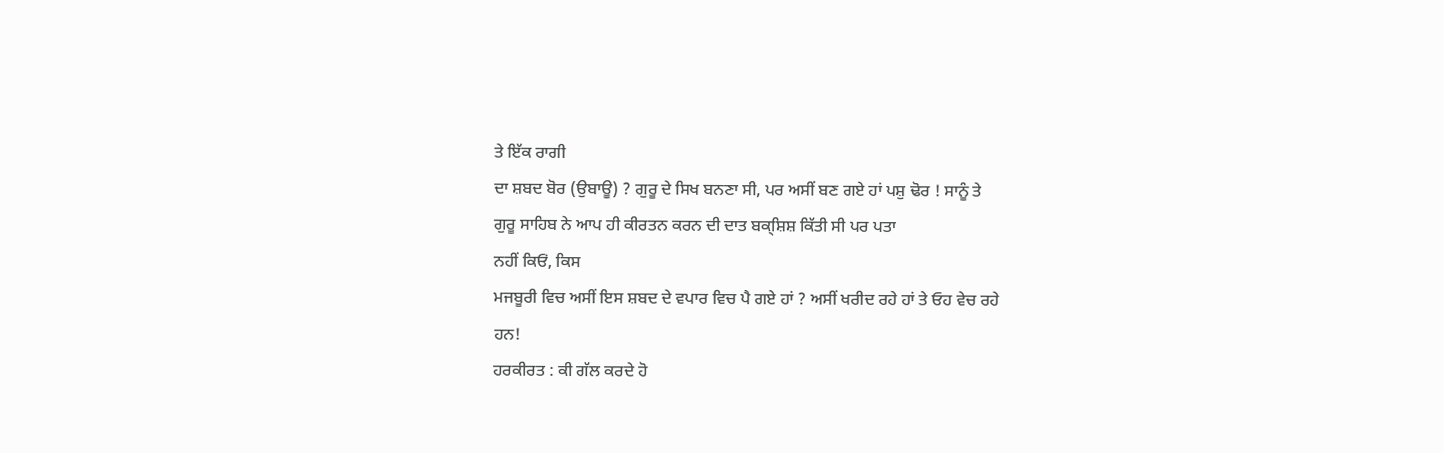ਤੇ ਇੱਕ ਰਾਗੀ
ਦਾ ਸ਼ਬਦ ਬੋਰ (ਉਬਾਊ) ? ਗੁਰੂ ਦੇ ਸਿਖ ਬਨਣਾ ਸੀ, ਪਰ ਅਸੀਂ ਬਣ ਗਏ ਹਾਂ ਪਸ਼ੁ ਢੋਰ ! ਸਾਨੂੰ ਤੇ
ਗੁਰੂ ਸਾਹਿਬ ਨੇ ਆਪ ਹੀ ਕੀਰਤਨ ਕਰਨ ਦੀ ਦਾਤ ਬਕ੍ਸ਼ਿਸ਼ ਕਿੱਤੀ ਸੀ ਪਰ ਪਤਾ
ਨਹੀਂ ਕਿਓਂ, ਕਿਸ
ਮਜਬੂਰੀ ਵਿਚ ਅਸੀਂ ਇਸ ਸ਼ਬਦ ਦੇ ਵਪਾਰ ਵਿਚ ਪੈ ਗਏ ਹਾਂ ? ਅਸੀਂ ਖਰੀਦ ਰਹੇ ਹਾਂ ਤੇ ਓਹ ਵੇਚ ਰਹੇ
ਹਨ!
ਹਰਕੀਰਤ : ਕੀ ਗੱਲ ਕਰਦੇ ਹੋ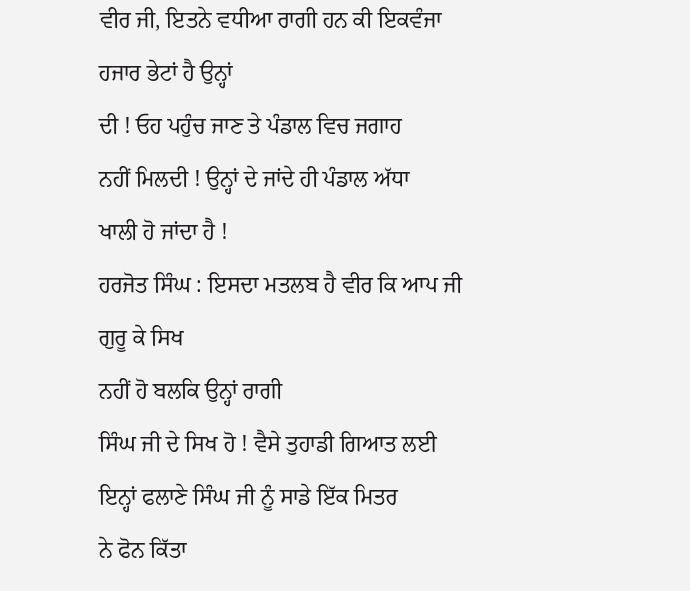ਵੀਰ ਜੀ, ਇਤਨੇ ਵਧੀਆ ਰਾਗੀ ਹਨ ਕੀ ਇਕਵੰਜਾ ਹਜਾਰ ਭੇਟਾਂ ਹੈ ਉਨ੍ਹਾਂ
ਦੀ ! ਓਹ ਪਹੁੰਚ ਜਾਣ ਤੇ ਪੰਡਾਲ ਵਿਚ ਜਗਾਹ
ਨਹੀਂ ਮਿਲਦੀ ! ਉਨ੍ਹਾਂ ਦੇ ਜਾਂਦੇ ਹੀ ਪੰਡਾਲ ਅੱਧਾ
ਖਾਲੀ ਹੋ ਜਾਂਦਾ ਹੈ !
ਹਰਜੋਤ ਸਿੰਘ : ਇਸਦਾ ਮਤਲਬ ਹੈ ਵੀਰ ਕਿ ਆਪ ਜੀ ਗੁਰੂ ਕੇ ਸਿਖ
ਨਹੀਂ ਹੋ ਬਲਕਿ ਉਨ੍ਹਾਂ ਰਾਗੀ
ਸਿੰਘ ਜੀ ਦੇ ਸਿਖ ਹੋ ! ਵੈਸੇ ਤੁਹਾਡੀ ਗਿਆਤ ਲਈ ਇਨ੍ਹਾਂ ਫਲਾਣੇ ਸਿੰਘ ਜੀ ਨੂੰ ਸਾਡੇ ਇੱਕ ਮਿਤਰ
ਨੇ ਫੋਨ ਕਿੱਤਾ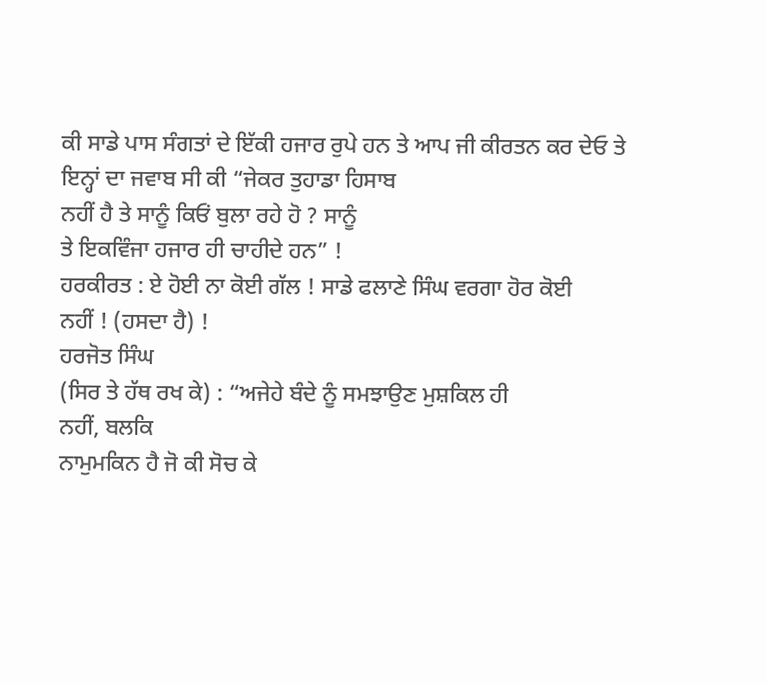ਕੀ ਸਾਡੇ ਪਾਸ ਸੰਗਤਾਂ ਦੇ ਇੱਕੀ ਹਜਾਰ ਰੁਪੇ ਹਨ ਤੇ ਆਪ ਜੀ ਕੀਰਤਨ ਕਰ ਦੇਓ ਤੇ
ਇਨ੍ਹਾਂ ਦਾ ਜਵਾਬ ਸੀ ਕੀ “ਜੇਕਰ ਤੁਹਾਡਾ ਹਿਸਾਬ
ਨਹੀਂ ਹੈ ਤੇ ਸਾਨੂੰ ਕਿਓਂ ਬੁਲਾ ਰਹੇ ਹੋ ? ਸਾਨੂੰ
ਤੇ ਇਕਵਿੰਜਾ ਹਜਾਰ ਹੀ ਚਾਹੀਦੇ ਹਨ” !
ਹਰਕੀਰਤ : ਏ ਹੋਈ ਨਾ ਕੋਈ ਗੱਲ ! ਸਾਡੇ ਫਲਾਣੇ ਸਿੰਘ ਵਰਗਾ ਹੋਰ ਕੋਈ
ਨਹੀਂ ! (ਹਸਦਾ ਹੈ) !
ਹਰਜੋਤ ਸਿੰਘ
(ਸਿਰ ਤੇ ਹੱਥ ਰਖ ਕੇ) : “ਅਜੇਹੇ ਬੰਦੇ ਨੂੰ ਸਮਝਾਉਣ ਮੁਸ਼ਕਿਲ ਹੀ
ਨਹੀਂ, ਬਲਕਿ
ਨਾਮੁਮਕਿਨ ਹੈ ਜੋ ਕੀ ਸੋਚ ਕੇ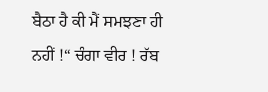ਬੈਠਾ ਹੈ ਕੀ ਮੈਂ ਸਮਝਣਾ ਹੀ
ਨਹੀਂ !“ ਚੰਗਾ ਵੀਰ ! ਰੱਬ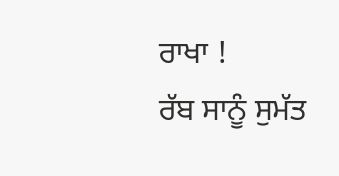ਰਾਖਾ !
ਰੱਬ ਸਾਨੂੰ ਸੁਮੱਤ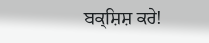ਬਕ੍ਸ਼ਿਸ਼ ਕਰੇ!